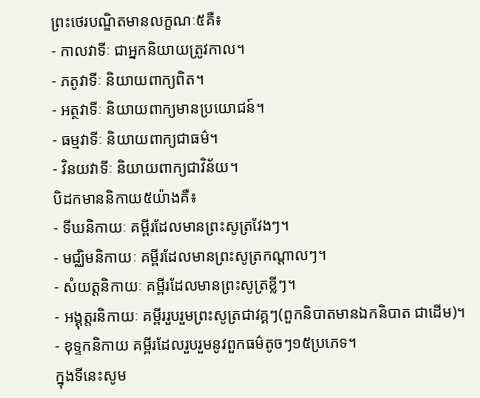ព្រះថេរបណ្ឌិតមានលក្ខណៈ៥គឺ៖
- កាលវាទីៈ ជាអ្នកនិយាយត្រូវកាល។
- ភតូវាទីៈ និយាយពាក្យពិត។
- អត្ថវាទីៈ និយាយពាក្យមានប្រយោជន៍។
- ធម្មវាទីៈ និយាយពាក្យជាធម៌។
- វិនយវាទីៈ និយាយពាក្យជាវិន័យ។
បិដកមាននិកាយ៥យ៉ាងគឺ៖
- ទីឃនិកាយៈ គម្ពីរដែលមានព្រះសូត្រវែងៗ។
- មជ្ឈិមនិកាយៈ គម្ពីរដែលមានព្រះសូត្រកណ្តាលៗ។
- សំយត្តនិកាយៈ គម្ពីរដែលមានព្រះសូត្រខ្លីៗ។
- អង្គុត្តរនិកាយៈ គម្ពីររួបរួមព្រះសូត្រជាវគ្គៗ(ពួកនិបាតមានឯកនិបាត ជាដើម)។
- ខុទ្ទកនិកាយ គម្ពីរដែលរួបរួមនូវពួកធម៌តូចៗ១៥ប្រភេទ។
ក្នុងទីនេះសូម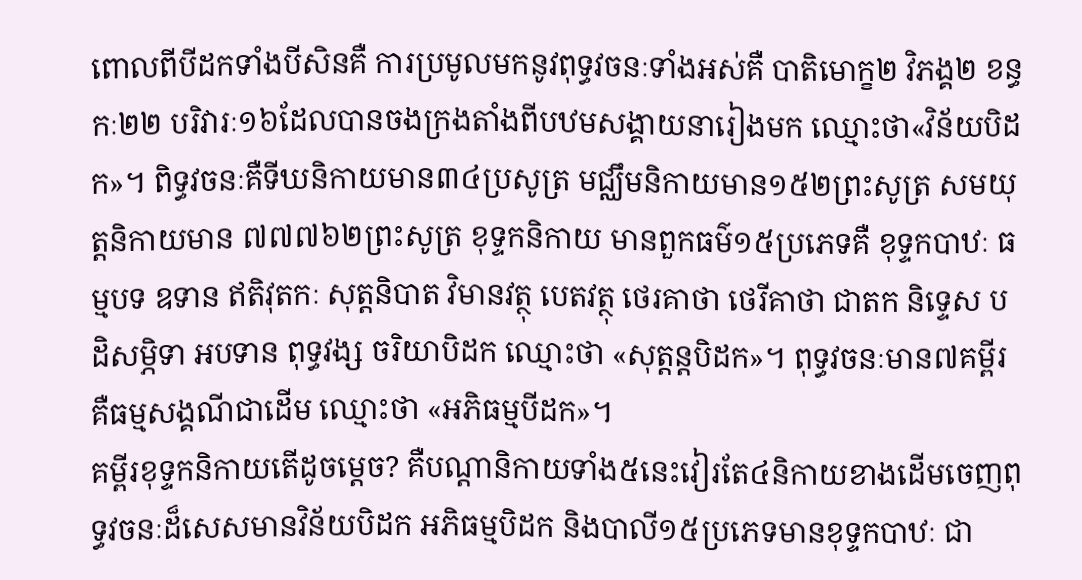ពោលពីបីដកទាំងបីសិនគឺ ការប្រមូលមកនូវពុទ្ធវចនៈទាំងអស់គឺ បាតិមោក្ខ២ វិភង្គ២ ខន្ធកៈ២២ បរិវារៈ១៦ដែលបានចងក្រងតាំងពីបឋមសង្គាយនារៀងមក ឈ្មោះថា«វិន័យបិដក»។ ពិទ្ធវចនៈគឺទីឃនិកាយមាន៣៤ប្រសូត្រ មជ្ឈឹមនិកាយមាន១៥២ព្រះសូត្រ សមយុត្តនិកាយមាន ៧៧៧៦២ព្រះសូត្រ ខុទ្ទកនិកាយ មានពួកធម៌១៥ប្រភេទគឺ ខុទ្ទកបាឋៈ ធម្មបទ ឧទាន ឥតិវុតកៈ សុត្តនិបាត វិមានវត្ថុ បេតវត្ថុ ថេរគាថា ថេរីគាថា ជាតក និទ្ទេស បដិសម្ភិទា អបទាន ពុទ្ធវង្ស ចរិយាបិដក ឈ្មោះថា «សុត្តន្តបិដក»។ ពុទ្ធវចនៈមាន៧គម្ពីរគឺធម្មសង្គណីជាដើម ឈ្មោះថា «អភិធម្មបីដក»។
គម្ពីរខុទ្ទកនិកាយតើដូចម្ដេច? គឺបណ្ដានិកាយទាំង៥នេះវៀរតែ៤និកាយខាងដើមចេញពុទ្ធវចនៈដ៏សេសមានវិន័យបិដក អភិធម្មបិដក និងបាលី១៥ប្រភេទមានខុទ្ទកបាឋៈ ជា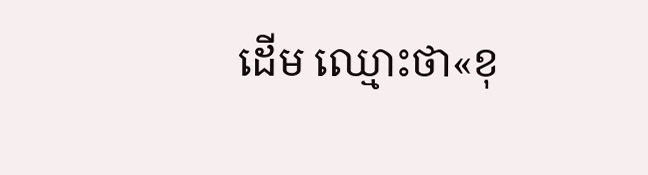ដើម ឈ្មោះថា«ខុ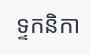ទ្ទកនិកា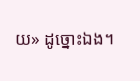យ» ដូច្នោះឯង។